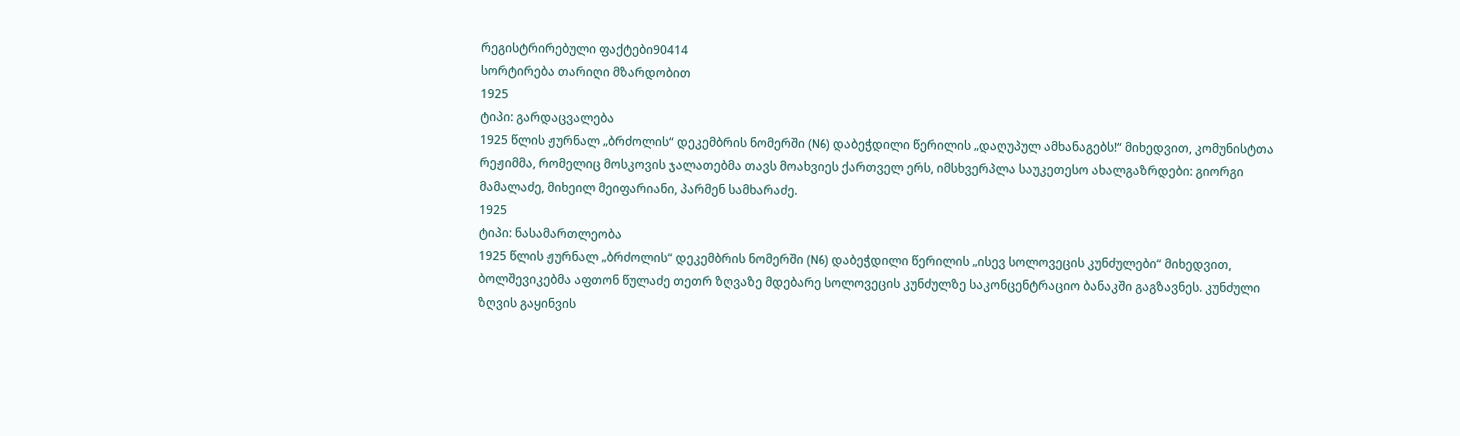რეგისტრირებული ფაქტები90414
სორტირება თარიღი მზარდობით
1925
ტიპი: გარდაცვალება
1925 წლის ჟურნალ „ბრძოლის“ დეკემბრის ნომერში (N6) დაბეჭდილი წერილის „დაღუპულ ამხანაგებს!“ მიხედვით, კომუნისტთა რეჟიმმა, რომელიც მოსკოვის ჯალათებმა თავს მოახვიეს ქართველ ერს, იმსხვერპლა საუკეთესო ახალგაზრდები: გიორგი მამალაძე, მიხეილ მეიფარიანი, პარმენ სამხარაძე.
1925
ტიპი: ნასამართლეობა
1925 წლის ჟურნალ „ბრძოლის“ დეკემბრის ნომერში (N6) დაბეჭდილი წერილის „ისევ სოლოვეცის კუნძულები“ მიხედვით, ბოლშევიკებმა აფთონ წულაძე თეთრ ზღვაზე მდებარე სოლოვეცის კუნძულზე საკონცენტრაციო ბანაკში გაგზავნეს. კუნძული ზღვის გაყინვის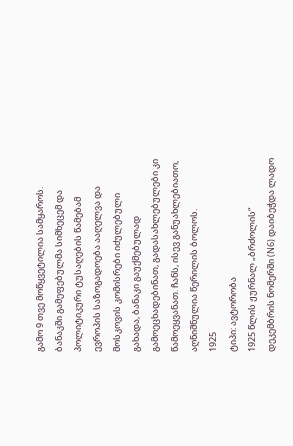გამო 9 თვე მოწყვეტილია სამყაროს. ბანაკში გამეფებულმა სიმხეცემ და პოლიტიკური ტუსაღების წამებამ ევროპის საზოგადოება ააღელვა და მოსკოვის კომისრები იძულებული გახადა, ბანაკი გაუქმებულად გამოეცხადებინათ, გადასახლებულები კი წამოეყვანათ. ჩანს, ისევ განუახლებიათო, აღნიშნულია წერილის ბოლოს.
1925
ტიპი: ავტორობა
1925 წლის ჟურნალ „ბრძოლის“ დეკემბრის ნომერში (N6) დაიბეჭდა ლადო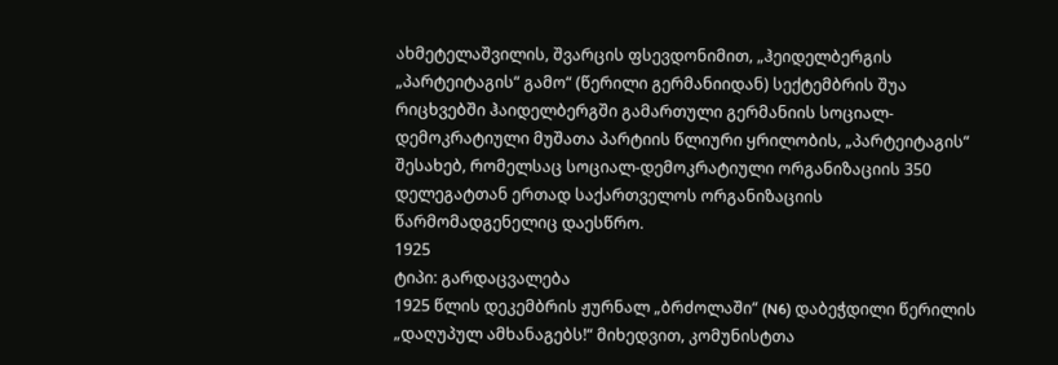ახმეტელაშვილის, შვარცის ფსევდონიმით, „ჰეიდელბერგის „პარტეიტაგის“ გამო“ (წერილი გერმანიიდან) სექტემბრის შუა რიცხვებში ჰაიდელბერგში გამართული გერმანიის სოციალ-დემოკრატიული მუშათა პარტიის წლიური ყრილობის, „პარტეიტაგის“ შესახებ, რომელსაც სოციალ-დემოკრატიული ორგანიზაციის 350 დელეგატთან ერთად საქართველოს ორგანიზაციის წარმომადგენელიც დაესწრო.
1925
ტიპი: გარდაცვალება
1925 წლის დეკემბრის ჟურნალ „ბრძოლაში“ (N6) დაბეჭდილი წერილის „დაღუპულ ამხანაგებს!“ მიხედვით, კომუნისტთა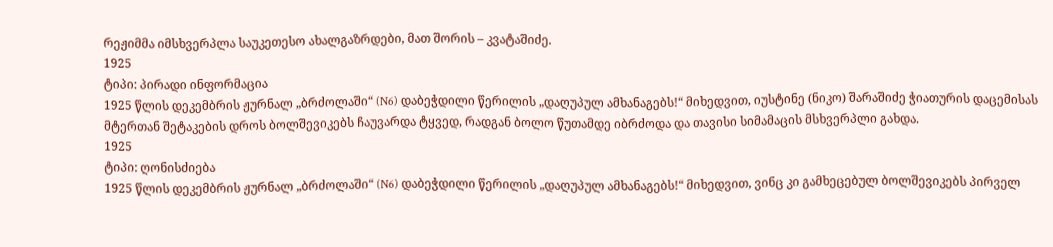რეჟიმმა იმსხვერპლა საუკეთესო ახალგაზრდები, მათ შორის – კვატაშიძე.
1925
ტიპი: პირადი ინფორმაცია
1925 წლის დეკემბრის ჟურნალ „ბრძოლაში“ (N6) დაბეჭდილი წერილის „დაღუპულ ამხანაგებს!“ მიხედვით, იუსტინე (ნიკო) შარაშიძე ჭიათურის დაცემისას მტერთან შეტაკების დროს ბოლშევიკებს ჩაუვარდა ტყვედ, რადგან ბოლო წუთამდე იბრძოდა და თავისი სიმამაცის მსხვერპლი გახდა.
1925
ტიპი: ღონისძიება
1925 წლის დეკემბრის ჟურნალ „ბრძოლაში“ (N6) დაბეჭდილი წერილის „დაღუპულ ამხანაგებს!“ მიხედვით, ვინც კი გამხეცებულ ბოლშევიკებს პირველ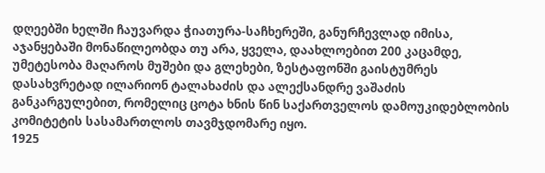დღეებში ხელში ჩაუვარდა ჭიათურა-საჩხერეში, განურჩევლად იმისა, აჯანყებაში მონაწილეობდა თუ არა, ყველა, დაახლოებით 200 კაცამდე, უმეტესობა მაღაროს მუშები და გლეხები, ზესტაფონში გაისტუმრეს დასახვრეტად ილარიონ ტალახაძის და ალექსანდრე ვაშაძის განკარგულებით, რომელიც ცოტა ხნის წინ საქართველოს დამოუკიდებლობის კომიტეტის სასამართლოს თავმჯდომარე იყო.
1925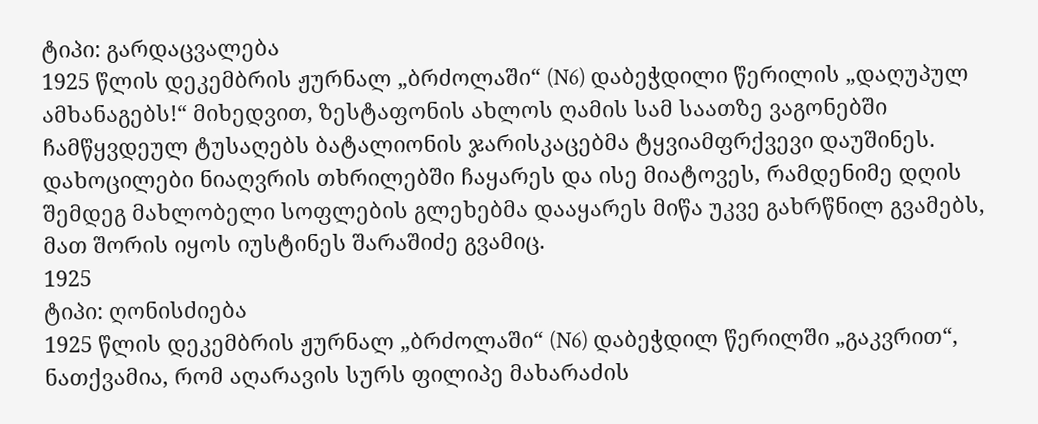ტიპი: გარდაცვალება
1925 წლის დეკემბრის ჟურნალ „ბრძოლაში“ (N6) დაბეჭდილი წერილის „დაღუპულ ამხანაგებს!“ მიხედვით, ზესტაფონის ახლოს ღამის სამ საათზე ვაგონებში ჩამწყვდეულ ტუსაღებს ბატალიონის ჯარისკაცებმა ტყვიამფრქვევი დაუშინეს. დახოცილები ნიაღვრის თხრილებში ჩაყარეს და ისე მიატოვეს, რამდენიმე დღის შემდეგ მახლობელი სოფლების გლეხებმა დააყარეს მიწა უკვე გახრწნილ გვამებს, მათ შორის იყოს იუსტინეს შარაშიძე გვამიც.
1925
ტიპი: ღონისძიება
1925 წლის დეკემბრის ჟურნალ „ბრძოლაში“ (N6) დაბეჭდილ წერილში „გაკვრით“, ნათქვამია, რომ აღარავის სურს ფილიპე მახარაძის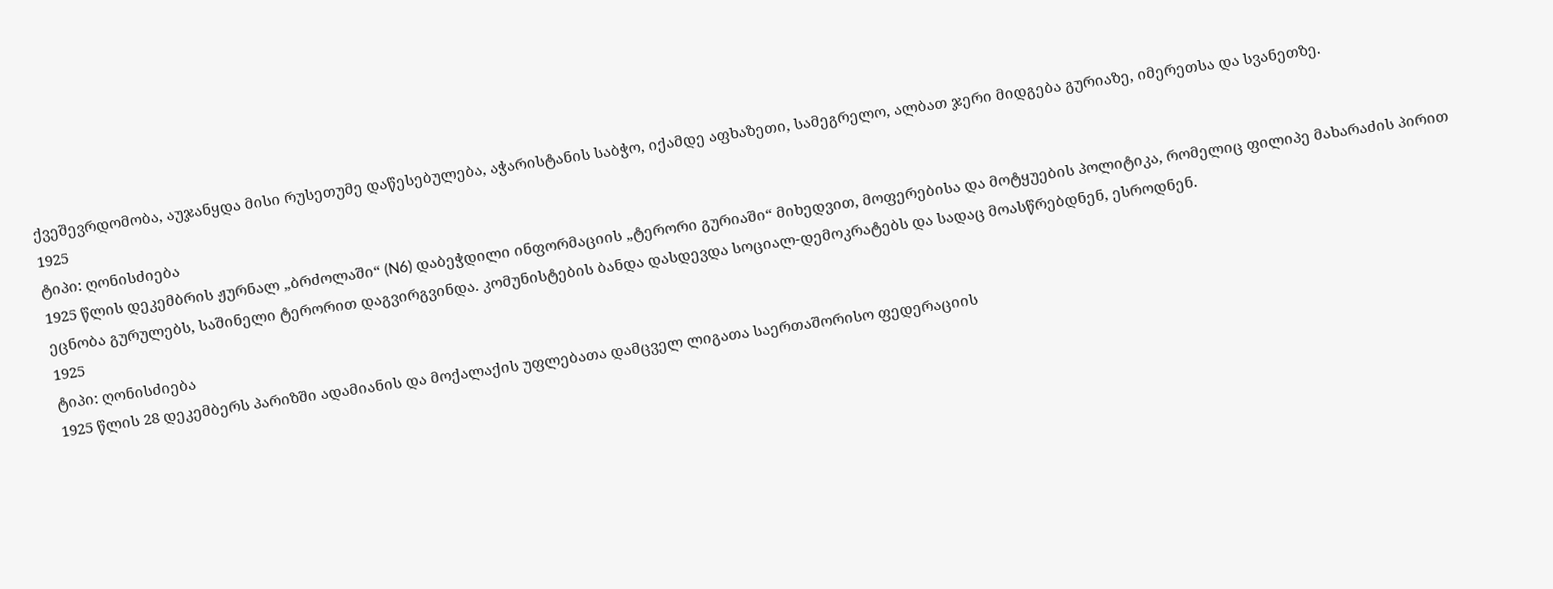ქვეშევრდომობა, აუჯანყდა მისი რუსეთუმე დაწესებულება, აჭარისტანის საბჭო, იქამდე აფხაზეთი, სამეგრელო, ალბათ ჯერი მიდგება გურიაზე, იმერეთსა და სვანეთზე.
1925
ტიპი: ღონისძიება
1925 წლის დეკემბრის ჟურნალ „ბრძოლაში“ (N6) დაბეჭდილი ინფორმაციის „ტერორი გურიაში“ მიხედვით, მოფერებისა და მოტყუების პოლიტიკა, რომელიც ფილიპე მახარაძის პირით ეცნობა გურულებს, საშინელი ტერორით დაგვირგვინდა. კომუნისტების ბანდა დასდევდა სოციალ-დემოკრატებს და სადაც მოასწრებდნენ, ესროდნენ.
1925
ტიპი: ღონისძიება
1925 წლის 28 დეკემბერს პარიზში ადამიანის და მოქალაქის უფლებათა დამცველ ლიგათა საერთაშორისო ფედერაციის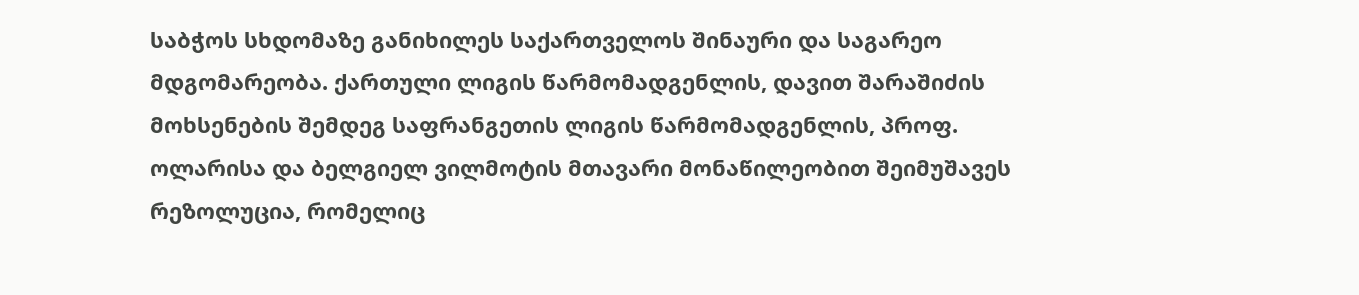საბჭოს სხდომაზე განიხილეს საქართველოს შინაური და საგარეო მდგომარეობა. ქართული ლიგის წარმომადგენლის, დავით შარაშიძის მოხსენების შემდეგ საფრანგეთის ლიგის წარმომადგენლის, პროფ. ოლარისა და ბელგიელ ვილმოტის მთავარი მონაწილეობით შეიმუშავეს რეზოლუცია, რომელიც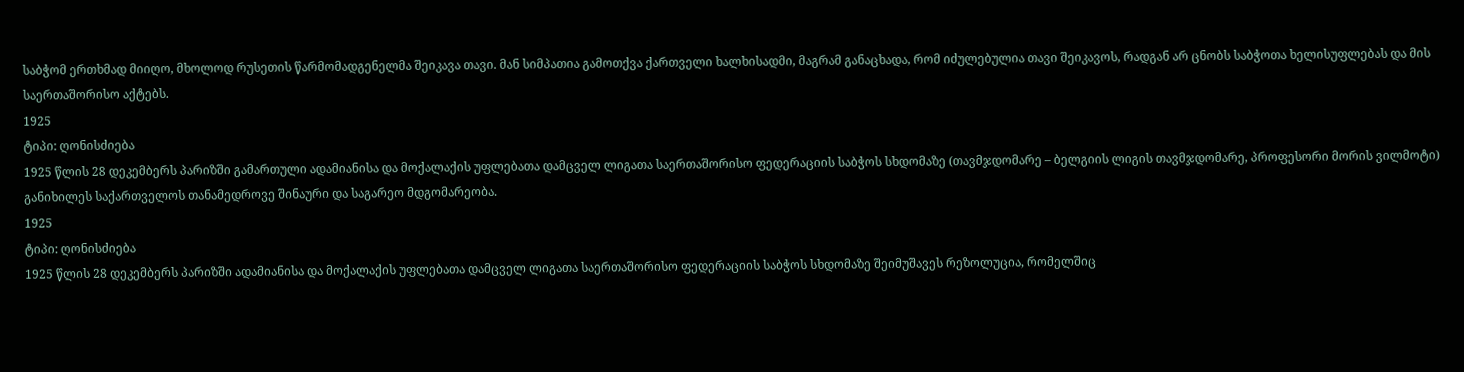საბჭომ ერთხმად მიიღო, მხოლოდ რუსეთის წარმომადგენელმა შეიკავა თავი. მან სიმპათია გამოთქვა ქართველი ხალხისადმი, მაგრამ განაცხადა, რომ იძულებულია თავი შეიკავოს, რადგან არ ცნობს საბჭოთა ხელისუფლებას და მის საერთაშორისო აქტებს.
1925
ტიპი: ღონისძიება
1925 წლის 28 დეკემბერს პარიზში გამართული ადამიანისა და მოქალაქის უფლებათა დამცველ ლიგათა საერთაშორისო ფედერაციის საბჭოს სხდომაზე (თავმჯდომარე – ბელგიის ლიგის თავმჯდომარე, პროფესორი მორის ვილმოტი) განიხილეს საქართველოს თანამედროვე შინაური და საგარეო მდგომარეობა.
1925
ტიპი: ღონისძიება
1925 წლის 28 დეკემბერს პარიზში ადამიანისა და მოქალაქის უფლებათა დამცველ ლიგათა საერთაშორისო ფედერაციის საბჭოს სხდომაზე შეიმუშავეს რეზოლუცია, რომელშიც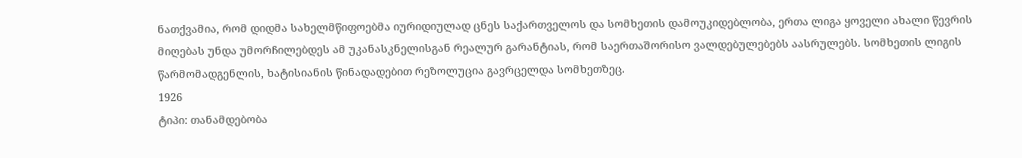ნათქვამია, რომ დიდმა სახელმწიფოებმა იურიდიულად ცნეს საქართველოს და სომხეთის დამოუკიდებლობა, ერთა ლიგა ყოველი ახალი წევრის მიღებას უნდა უმორჩილებდეს ამ უკანასკნელისგან რეალურ გარანტიას, რომ საერთაშორისო ვალდებულებებს აასრულებს. სომხეთის ლიგის წარმომადგენლის, ხატისიანის წინადადებით რეზოლუცია გავრცელდა სომხეთზეც.
1926
ტიპი: თანამდებობა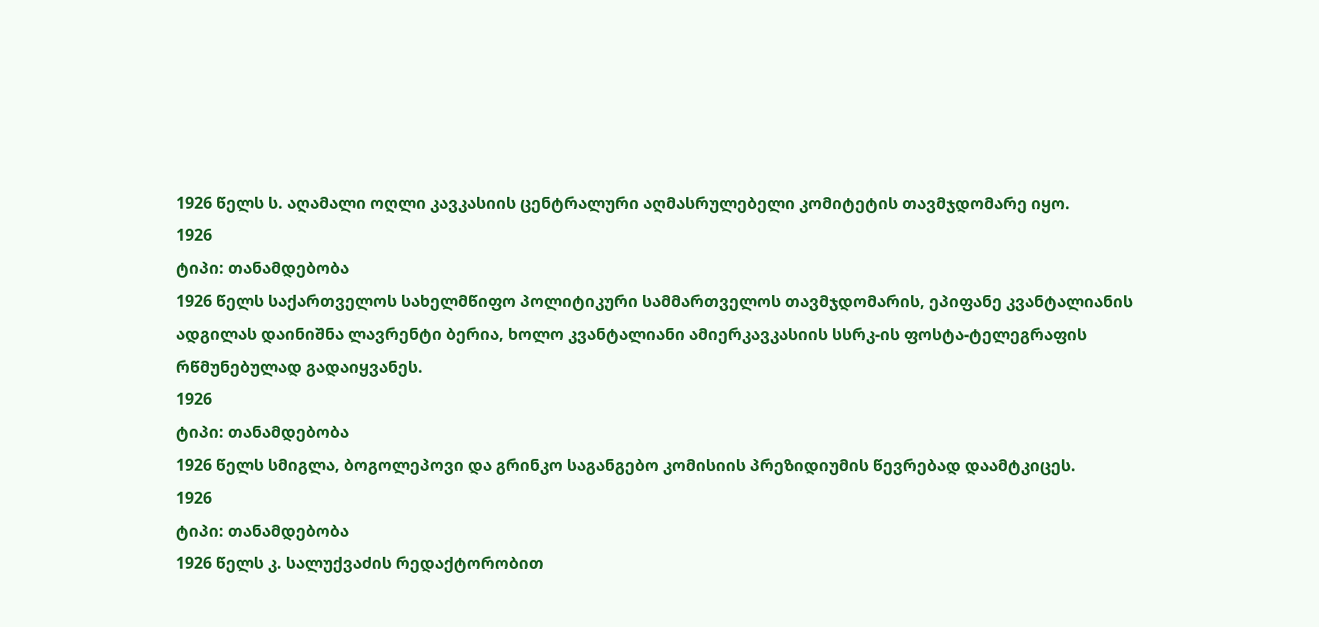1926 წელს ს. აღამალი ოღლი კავკასიის ცენტრალური აღმასრულებელი კომიტეტის თავმჯდომარე იყო.
1926
ტიპი: თანამდებობა
1926 წელს საქართველოს სახელმწიფო პოლიტიკური სამმართველოს თავმჯდომარის, ეპიფანე კვანტალიანის ადგილას დაინიშნა ლავრენტი ბერია, ხოლო კვანტალიანი ამიერკავკასიის სსრკ-ის ფოსტა-ტელეგრაფის რწმუნებულად გადაიყვანეს.
1926
ტიპი: თანამდებობა
1926 წელს სმიგლა, ბოგოლეპოვი და გრინკო საგანგებო კომისიის პრეზიდიუმის წევრებად დაამტკიცეს.
1926
ტიპი: თანამდებობა
1926 წელს კ. სალუქვაძის რედაქტორობით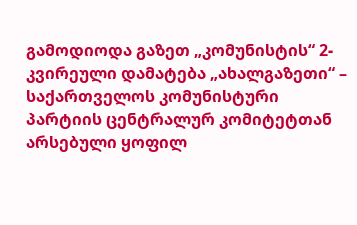გამოდიოდა გაზეთ „კომუნისტის“ 2-კვირეული დამატება „ახალგაზეთი“ – საქართველოს კომუნისტური პარტიის ცენტრალურ კომიტეტთან არსებული ყოფილ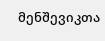მენშევიკთა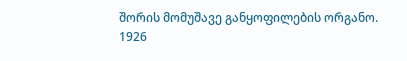შორის მომუშავე განყოფილების ორგანო.
1926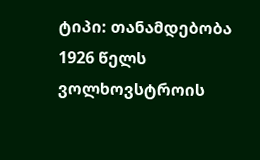ტიპი: თანამდებობა
1926 წელს ვოლხოვსტროის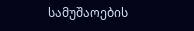სამუშაოების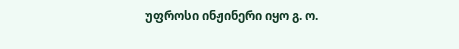უფროსი ინჟინერი იყო გ. ო.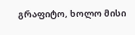გრაფიტო, ხოლო მისი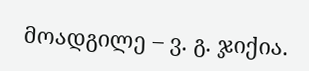მოადგილე – ვ. გ. ჯიქია.